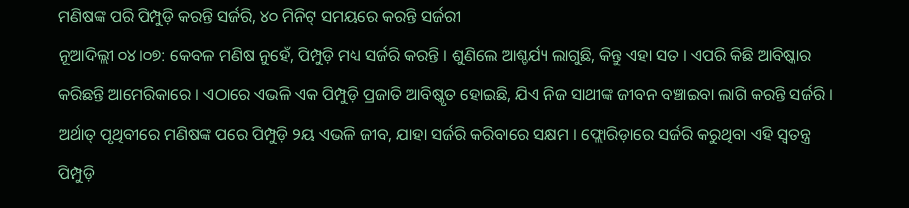ମଣିଷଙ୍କ ପରି ପିମ୍ପୁଡ଼ି କରନ୍ତି ସର୍ଜରି, ୪୦ ମିନିଟ୍ ସମୟରେ କରନ୍ତି ସର୍ଜରୀ
ନୂଆଦିଲ୍ଲୀ ୦୪।୦୭: କେବଳ ମଣିଷ ନୁହେଁ, ପିମ୍ପୁଡ଼ି ମଧ୍ୟ ସର୍ଜରି କରନ୍ତି । ଶୁଣିଲେ ଆଶ୍ଚର୍ଯ୍ୟ ଲାଗୁଛି, କିନ୍ତୁ ଏହା ସତ । ଏପରି କିଛି ଆବିଷ୍କାର କରିଛନ୍ତି ଆମେରିକାରେ । ଏଠାରେ ଏଭଳି ଏକ ପିମ୍ପୁଡ଼ି ପ୍ରଜାତି ଆବିଷ୍କୃତ ହୋଇଛି, ଯିଏ ନିଜ ସାଥୀଙ୍କ ଜୀବନ ବଞ୍ଚାଇବା ଲାଗି କରନ୍ତି ସର୍ଜରି । ଅର୍ଥାତ୍ ପୃଥିବୀରେ ମଣିଷଙ୍କ ପରେ ପିମ୍ପୁଡ଼ି ୨ୟ ଏଭଳି ଜୀବ, ଯାହା ସର୍ଜରି କରିବାରେ ସକ୍ଷମ । ଫ୍ଲୋରିଡ଼ାରେ ସର୍ଜରି କରୁଥିବା ଏହି ସ୍ୱତନ୍ତ୍ର ପିମ୍ପୁଡ଼ି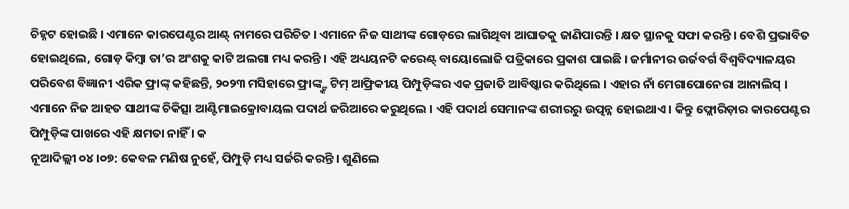ଚିହ୍ନଟ ହୋଇଛି । ଏମାନେ କାରପେଣ୍ଟର ଆଣ୍ଟ୍ ନାମରେ ପରିଚିତ । ଏମାନେ ନିଜ ସାଥୀଙ୍କ ଗୋଡ଼ରେ ଲାଗିଥିବା ଆଘାତକୁ ଜାଣିପାରନ୍ତି । କ୍ଷତ ସ୍ଥାନକୁ ସଫା କରନ୍ତି । ବେଶି ପ୍ରଭାବିତ ହୋଇଥିଲେ, ଗୋଡ଼ କିମ୍ବା ତା’ର ଅଂଶକୁ କାଟି ଅଲଗା ମଧ୍ୟ କରନ୍ତି । ଏହି ଅଧ୍ୟୟନଟି କରେଣ୍ଟ୍ ବାୟୋଲୋଜି ପତ୍ରିକାରେ ପ୍ରକାଶ ପାଇଛି । ଜର୍ମାନୀର ଉର୍ଜବର୍ଗ ବିଶ୍ୱବିଦ୍ୟାଳୟର ପରିବେଶ ବିଜ୍ଞାନୀ ଏରିକ ଫ୍ରାଙ୍କ୍ କହିଛନ୍ତି, ୨୦୨୩ ମସିହାରେ ଫ୍ରାଙ୍କ୍ଙ୍କ ଟିମ୍ ଆଫ୍ରିକୀୟ ପିମ୍ପୁଡ଼ିଙ୍କର ଏକ ପ୍ରଜାତି ଆବିଷ୍କାର କରିଥିଲେ । ଏହାର ନାଁ ମେଗାପୋନେରା ଆନାଲିସ୍ । ଏମାନେ ନିଜ ଆହତ ସାଥୀଙ୍କ ଚିକିତ୍ସା ଆଣ୍ଟିମାଇକ୍ରୋବାୟଲ ପଦାର୍ଥ ଜରିଆରେ କରୁଥିଲେ । ଏହି ପଦାର୍ଥ ସେମାନଙ୍କ ଶରୀରରୁ ଉତ୍ପନ୍ନ ହୋଇଥାଏ । କିନ୍ତୁ ଫ୍ଲୋରିଡ଼ାର କାରପେଣ୍ଟର ପିମ୍ପୁଡ଼ିଙ୍କ ପାଖରେ ଏହି କ୍ଷମତା ନାହିଁ । କ
ନୂଆଦିଲ୍ଲୀ ୦୪।୦୭: କେବଳ ମଣିଷ ନୁହେଁ, ପିମ୍ପୁଡ଼ି ମଧ୍ୟ ସର୍ଜରି କରନ୍ତି । ଶୁଣିଲେ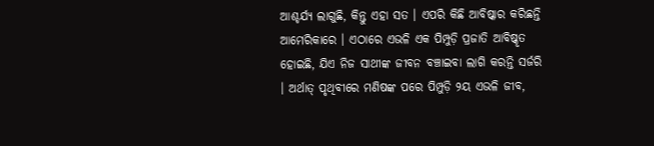ଆଶ୍ଚର୍ଯ୍ୟ ଲାଗୁଛି, କିନ୍ତୁ ଏହା ସତ । ଏପରି କିଛି ଆବିଷ୍କାର କରିଛନ୍ତି ଆମେରିକାରେ । ଏଠାରେ ଏଭଳି ଏକ ପିମ୍ପୁଡ଼ି ପ୍ରଜାତି ଆବିଷ୍କୃତ ହୋଇଛି, ଯିଏ ନିଜ ସାଥୀଙ୍କ ଜୀବନ ବଞ୍ଚାଇବା ଲାଗି କରନ୍ତି ସର୍ଜରି । ଅର୍ଥାତ୍ ପୃଥିବୀରେ ମଣିଷଙ୍କ ପରେ ପିମ୍ପୁଡ଼ି ୨ୟ ଏଭଳି ଜୀବ,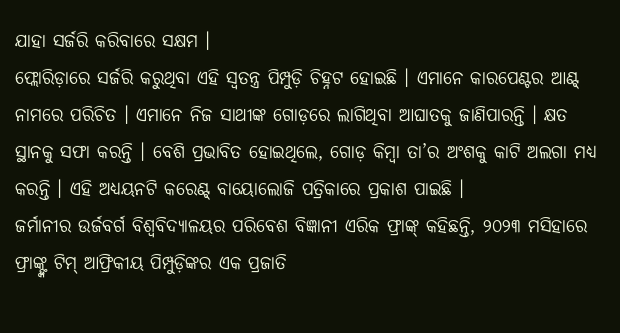ଯାହା ସର୍ଜରି କରିବାରେ ସକ୍ଷମ ।
ଫ୍ଲୋରିଡ଼ାରେ ସର୍ଜରି କରୁଥିବା ଏହି ସ୍ୱତନ୍ତ୍ର ପିମ୍ପୁଡ଼ି ଚିହ୍ନଟ ହୋଇଛି । ଏମାନେ କାରପେଣ୍ଟର ଆଣ୍ଟ୍ ନାମରେ ପରିଚିତ । ଏମାନେ ନିଜ ସାଥୀଙ୍କ ଗୋଡ଼ରେ ଲାଗିଥିବା ଆଘାତକୁ ଜାଣିପାରନ୍ତି । କ୍ଷତ ସ୍ଥାନକୁ ସଫା କରନ୍ତି । ବେଶି ପ୍ରଭାବିତ ହୋଇଥିଲେ, ଗୋଡ଼ କିମ୍ବା ତା’ର ଅଂଶକୁ କାଟି ଅଲଗା ମଧ୍ୟ କରନ୍ତି । ଏହି ଅଧ୍ୟୟନଟି କରେଣ୍ଟ୍ ବାୟୋଲୋଜି ପତ୍ରିକାରେ ପ୍ରକାଶ ପାଇଛି ।
ଜର୍ମାନୀର ଉର୍ଜବର୍ଗ ବିଶ୍ୱବିଦ୍ୟାଳୟର ପରିବେଶ ବିଜ୍ଞାନୀ ଏରିକ ଫ୍ରାଙ୍କ୍ କହିଛନ୍ତି, ୨୦୨୩ ମସିହାରେ ଫ୍ରାଙ୍କ୍ଙ୍କ ଟିମ୍ ଆଫ୍ରିକୀୟ ପିମ୍ପୁଡ଼ିଙ୍କର ଏକ ପ୍ରଜାତି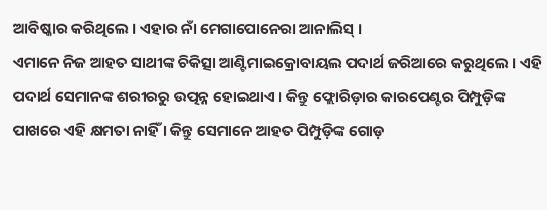ଆବିଷ୍କାର କରିଥିଲେ । ଏହାର ନାଁ ମେଗାପୋନେରା ଆନାଲିସ୍ ।
ଏମାନେ ନିଜ ଆହତ ସାଥୀଙ୍କ ଚିକିତ୍ସା ଆଣ୍ଟିମାଇକ୍ରୋବାୟଲ ପଦାର୍ଥ ଜରିଆରେ କରୁଥିଲେ । ଏହି ପଦାର୍ଥ ସେମାନଙ୍କ ଶରୀରରୁ ଉତ୍ପନ୍ନ ହୋଇଥାଏ । କିନ୍ତୁ ଫ୍ଲୋରିଡ଼ାର କାରପେଣ୍ଟର ପିମ୍ପୁଡ଼ିଙ୍କ ପାଖରେ ଏହି କ୍ଷମତା ନାହିଁ । କିନ୍ତୁ ସେମାନେ ଆହତ ପିମ୍ପୁଡ଼ିଙ୍କ ଗୋଡ଼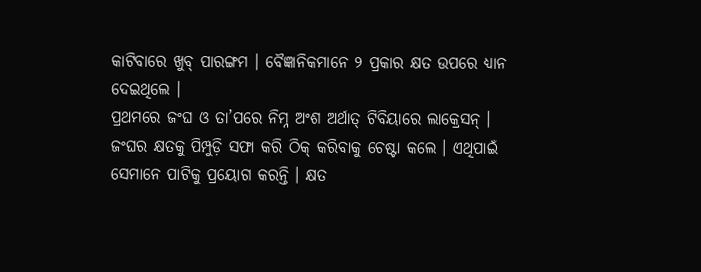କାଟିବାରେ ଖୁବ୍ ପାରଙ୍ଗମ । ବୈଜ୍ଞାନିକମାନେ ୨ ପ୍ରକାର କ୍ଷତ ଉପରେ ଧ୍ୟାନ ଦେଇଥିଲେ ।
ପ୍ରଥମରେ ଜଂଘ ଓ ତା’ପରେ ନିମ୍ନ ଅଂଶ ଅର୍ଥାତ୍ ଟିବିୟାରେ ଲାକ୍ରେସନ୍ । ଜଂଘର କ୍ଷତକୁ ପିମ୍ପୁଡ଼ି ସଫା କରି ଠିକ୍ କରିବାକୁ ଚେଷ୍ଟା କଲେ । ଏଥିପାଇଁ ସେମାନେ ପାଟିକୁ ପ୍ରୟୋଗ କରନ୍ତି । କ୍ଷତ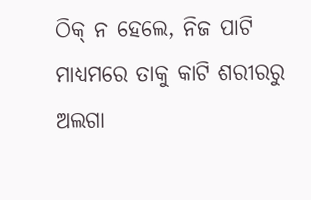ଠିକ୍ ନ ହେଲେ, ନିଜ ପାଟି ମାଧ୍ୟମରେ ତାକୁ କାଟି ଶରୀରରୁ ଅଲଗା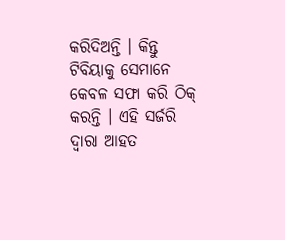କରିଦିଅନ୍ତି । କିନ୍ତୁ ଟିବିୟାକୁ ସେମାନେ କେବଳ ସଫା କରି ଠିକ୍ କରନ୍ତି । ଏହି ସର୍ଜରି ଦ୍ୱାରା ଆହତ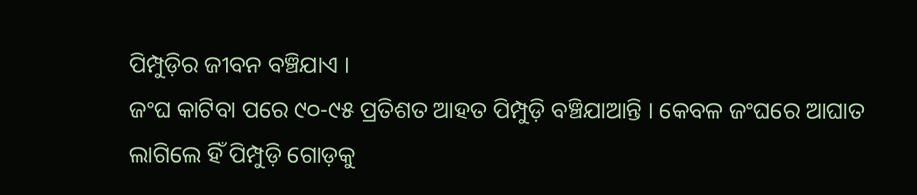ପିମ୍ପୁଡ଼ିର ଜୀବନ ବଞ୍ଚିଯାଏ ।
ଜଂଘ କାଟିବା ପରେ ୯୦-୯୫ ପ୍ରତିଶତ ଆହତ ପିମ୍ପୁଡ଼ି ବଞ୍ଚିଯାଆନ୍ତି । କେବଳ ଜଂଘରେ ଆଘାତ ଲାଗିଲେ ହିଁ ପିମ୍ପୁଡ଼ି ଗୋଡ଼କୁ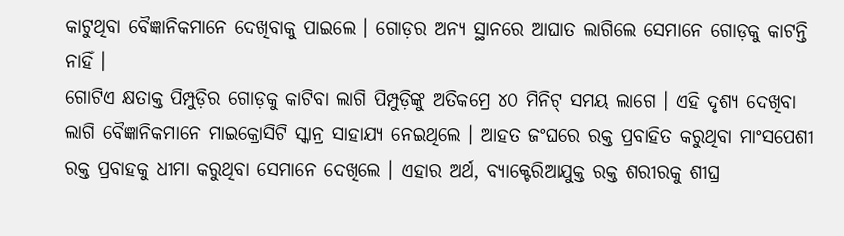କାଟୁଥିବା ବୈଜ୍ଞାନିକମାନେ ଦେଖିବାକୁ ପାଇଲେ । ଗୋଡ଼ର ଅନ୍ୟ ସ୍ଥାନରେ ଆଘାତ ଲାଗିଲେ ସେମାନେ ଗୋଡ଼କୁ କାଟନ୍ତି ନାହିଁ ।
ଗୋଟିଏ କ୍ଷତାକ୍ତ ପିମ୍ପୁଡ଼ିର ଗୋଡ଼କୁ କାଟିବା ଲାଗି ପିମ୍ପୁଡ଼ିଙ୍କୁ ଅତିକମ୍ରେ ୪୦ ମିନିଟ୍ ସମୟ ଲାଗେ । ଏହି ଦୃଶ୍ୟ ଦେଖିବା ଲାଗି ବୈଜ୍ଞାନିକମାନେ ମାଇକ୍ରୋସିଟି ସ୍କାନ୍ର ସାହାଯ୍ୟ ନେଇଥିଲେ । ଆହତ ଜଂଘରେ ରକ୍ତ ପ୍ରବାହିତ କରୁଥିବା ମାଂସପେଶୀ ରକ୍ତ ପ୍ରବାହକୁ ଧୀମା କରୁଥିବା ସେମାନେ ଦେଖିଲେ । ଏହାର ଅର୍ଥ, ବ୍ୟାକ୍ଟେରିଆଯୁକ୍ତ ରକ୍ତ ଶରୀରକୁ ଶୀଘ୍ର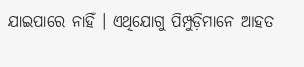ଯାଇପାରେ ନାହିଁ । ଏଥିଯୋଗୁ ପିମ୍ପୁଡ଼ିମାନେ ଆହତ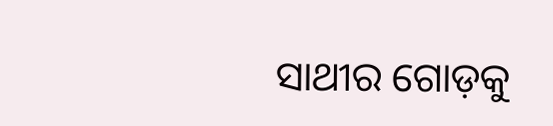ସାଥୀର ଗୋଡ଼କୁ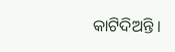କାଟିଦିଅନ୍ତି ।